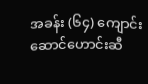အခန်း (၆၄) ကျောင်းဆောင်ဟောင်းဆီ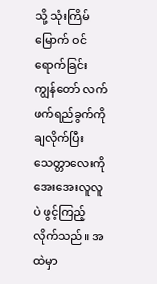သို့ သုံးကြိမ်မြောက် ဝင်ရောက်ခြင်း
ကျွန်တော် လက်ဖက်ရည်ခွက်ကို ချလိုက်ပြီး သေတ္တာလေးကို အေးအေးလူလူပဲ ဖွင့်ကြည့်လိုက်သည်။ အထဲမှာ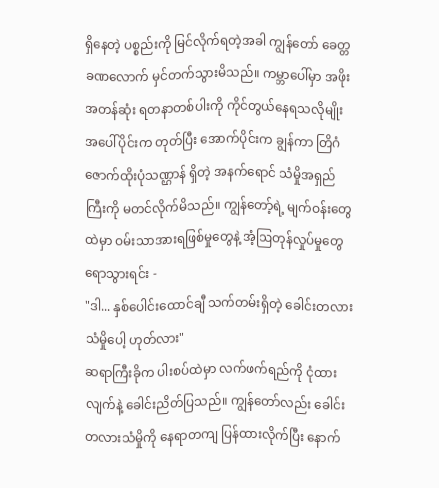ရှိနေတဲ့ ပစ္စည်းကို မြင်လိုက်ရတဲ့အခါ ကျွန်တော် ခေတ္တခဏလောက် မှင်တက်သွားမိသည်။ ကမ္ဘာပေါ်မှာ အဖိုးအတန်ဆုံး ရတနာတစ်ပါးကို ကိုင်တွယ်နေရသလိုမျိုး အပေါ်ပိုင်းက တုတ်ပြီး အောက်ပိုင်းက ချွန်ကာ တြိဂံဇောက်ထိုးပုံသဏ္ဌာန် ရှိတဲ့ အနက်ရောင် သံမှိုအရှည်ကြီးကို မတင်လိုက်မိသည်။ ကျွန်တော့်ရဲ့ မျက်ဝန်းတွေထဲမှာ ဝမ်းသာအားရဖြစ်မှုတွေနဲ့ အံ့ဩတုန်လှုပ်မှုတွေ ရောသွားရင်း -
"ဒါ... နှစ်ပေါင်းထောင်ချီ သက်တမ်းရှိတဲ့ ခေါင်းတလားသံမှိုပေါ့ ဟုတ်လား"
ဆရာကြီးခိုက ပါးစပ်ထဲမှာ လက်ဖက်ရည်ကို ငုံထားလျက်နဲ့ ခေါင်းညိတ်ပြသည်။ ကျွန်တော်လည်း ခေါင်းတလားသံမှိုကို နေရာတကျ ပြန်ထားလိုက်ပြီး နောက်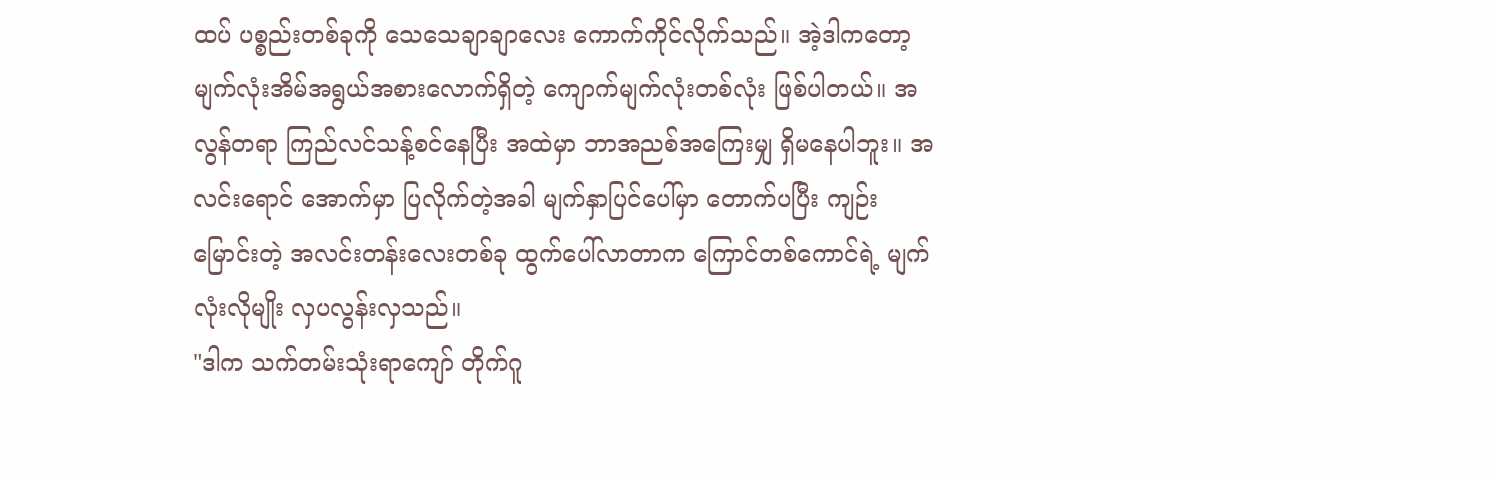ထပ် ပစ္စည်းတစ်ခုကို သေသေချာချာလေး ကောက်ကိုင်လိုက်သည်။ အဲ့ဒါကတော့ မျက်လုံးအိမ်အရွယ်အစားလောက်ရှိတဲ့ ကျောက်မျက်လုံးတစ်လုံး ဖြစ်ပါတယ်။ အလွန်တရာ ကြည်လင်သန့်စင်နေပြီး အထဲမှာ ဘာအညစ်အကြေးမျှ ရှိမနေပါဘူး။ အလင်းရောင် အောက်မှာ ပြလိုက်တဲ့အခါ မျက်နှာပြင်ပေါ်မှာ တောက်ပပြီး ကျဉ်းမြောင်းတဲ့ အလင်းတန်းလေးတစ်ခု ထွက်ပေါ်လာတာက ကြောင်တစ်ကောင်ရဲ့ မျက်လုံးလိုမျိုး လှပလွန်းလှသည်။
"ဒါက သက်တမ်းသုံးရာကျော် တိုက်ဂူ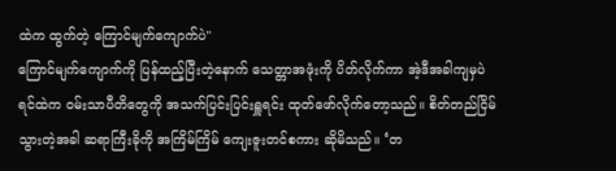ထဲက ထွက်တဲ့ ကြောင်မျက်ကျောက်ပဲ"
ကြောင်မျက်ကျောက်ကို ပြန်ထည့်ပြီးတဲ့နောက် သေတ္တာအဖုံးကို ပိတ်လိုက်ကာ အဲ့ဒီအခါကျမှပဲ ရင်ထဲက ဝမ်းသာပီတိတွေကို အသက်ပြင်းပြင်းရှူရင်း ထုတ်ဖော်လိုက်တော့သည်။ စိတ်တည်ငြိမ်သွားတဲ့အခါ ဆရာကြီးခိုကို အကြိမ်ကြိမ် ကျေးဇူးတင်စကား ဆိုမိသည်။ ‘တ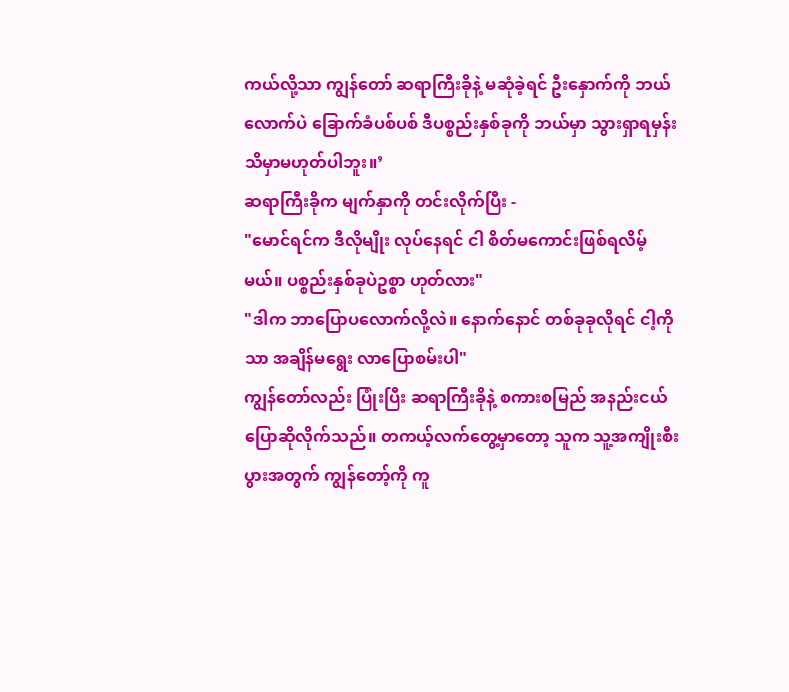ကယ်လို့သာ ကျွန်တော် ဆရာကြီးခိုနဲ့ မဆုံခဲ့ရင် ဦးနှောက်ကို ဘယ်လောက်ပဲ ခြောက်ခံပစ်ပစ် ဒီပစ္စည်းနှစ်ခုကို ဘယ်မှာ သွားရှာရမှန်း သိမှာမဟုတ်ပါဘူး။’
ဆရာကြီးခိုက မျက်နှာကို တင်းလိုက်ပြီး -
"မောင်ရင်က ဒီလိုမျိုး လုပ်နေရင် ငါ စိတ်မကောင်းဖြစ်ရလိမ့်မယ်။ ပစ္စည်းနှစ်ခုပဲဥစ္စာ ဟုတ်လား"
"ဒါက ဘာပြောပလောက်လို့လဲ။ နောက်နောင် တစ်ခုခုလိုရင် ငါ့ကိုသာ အချိန်မရွေး လာပြောစမ်းပါ"
ကျွန်တော်လည်း ပြုံးပြီး ဆရာကြီးခိုနဲ့ စကားစမြည် အနည်းငယ် ပြောဆိုလိုက်သည်။ တကယ့်လက်တွေ့မှာတော့ သူက သူ့အကျိုးစီးပွားအတွက် ကျွန်တော့်ကို ကူ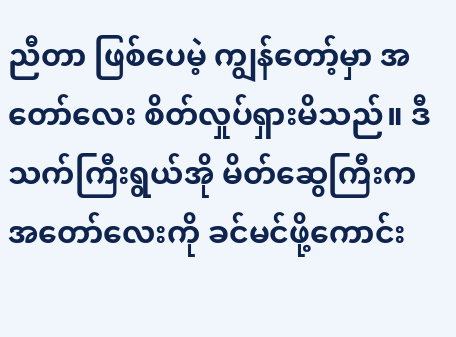ညီတာ ဖြစ်ပေမဲ့ ကျွန်တော့်မှာ အတော်လေး စိတ်လှုပ်ရှားမိသည်။ ဒီသက်ကြီးရွယ်အို မိတ်ဆွေကြီးက အတော်လေးကို ခင်မင်ဖို့ကောင်း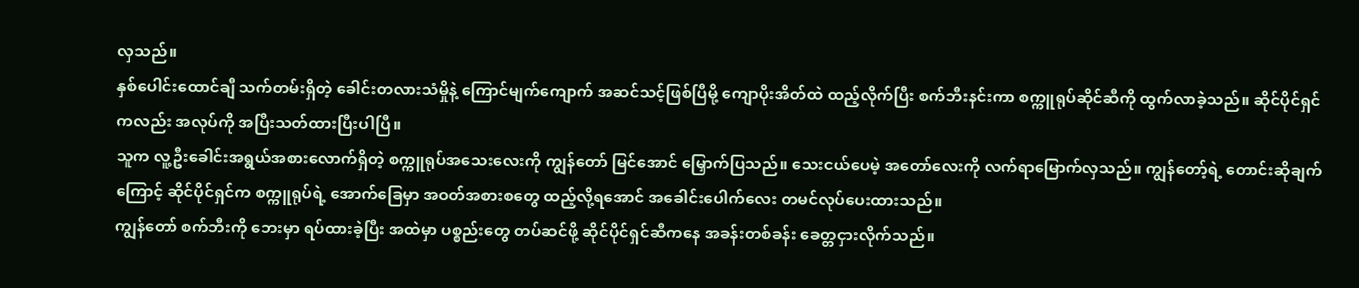လှသည်။
နှစ်ပေါင်းထောင်ချီ သက်တမ်းရှိတဲ့ ခေါင်းတလားသံမှိုနဲ့ ကြောင်မျက်ကျောက် အဆင်သင့်ဖြစ်ပြီမို့ ကျောပိုးအိတ်ထဲ ထည့်လိုက်ပြီး စက်ဘီးနင်းကာ စက္ကူရုပ်ဆိုင်ဆီကို ထွက်လာခဲ့သည်။ ဆိုင်ပိုင်ရှင်ကလည်း အလုပ်ကို အပြီးသတ်ထားပြီးပါပြီ။
သူက လူ့ဦးခေါင်းအရွယ်အစားလောက်ရှိတဲ့ စက္ကူရုပ်အသေးလေးကို ကျွန်တော် မြင်အောင် မြှောက်ပြသည်။ သေးငယ်ပေမဲ့ အတော်လေးကို လက်ရာမြောက်လှသည်။ ကျွန်တော့်ရဲ့ တောင်းဆိုချက်ကြောင့် ဆိုင်ပိုင်ရှင်က စက္ကူရုပ်ရဲ့ အောက်ခြေမှာ အဝတ်အစားစတွေ ထည့်လို့ရအောင် အခေါင်းပေါက်လေး တမင်လုပ်ပေးထားသည်။
ကျွန်တော် စက်ဘီးကို ဘေးမှာ ရပ်ထားခဲ့ပြီး အထဲမှာ ပစ္စည်းတွေ တပ်ဆင်ဖို့ ဆိုင်ပိုင်ရှင်ဆီကနေ အခန်းတစ်ခန်း ခေတ္တငှားလိုက်သည်။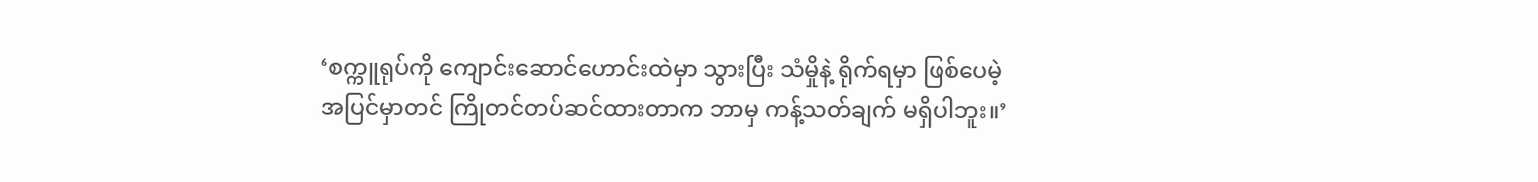‘စက္ကူရုပ်ကို ကျောင်းဆောင်ဟောင်းထဲမှာ သွားပြီး သံမှိုနဲ့ ရိုက်ရမှာ ဖြစ်ပေမဲ့ အပြင်မှာတင် ကြိုတင်တပ်ဆင်ထားတာက ဘာမှ ကန့်သတ်ချက် မရှိပါဘူး။’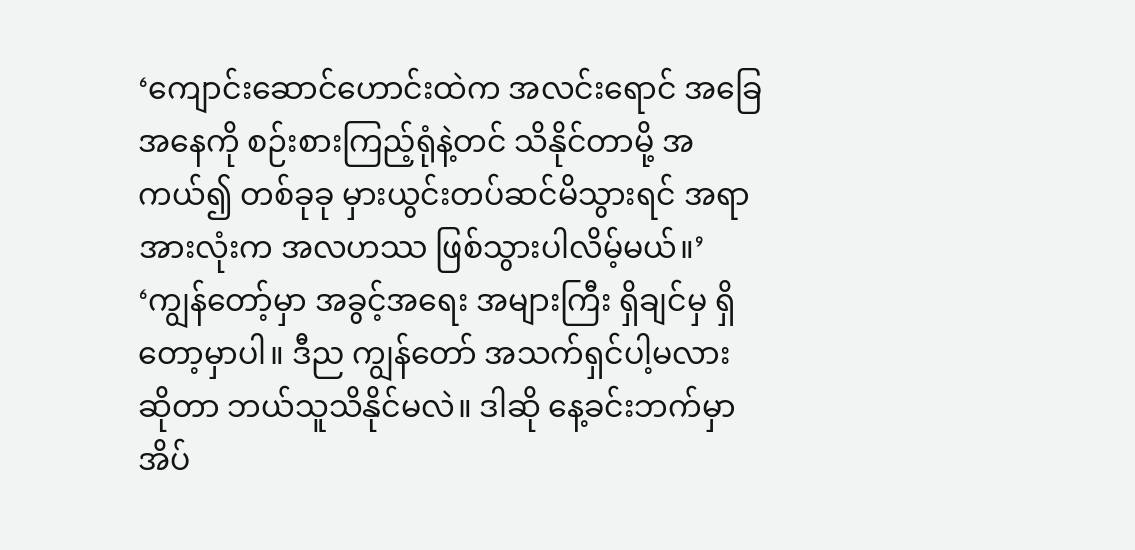‘ကျောင်းဆောင်ဟောင်းထဲက အလင်းရောင် အခြေအနေကို စဉ်းစားကြည့်ရုံနဲ့တင် သိနိုင်တာမို့ အကယ်၍ တစ်ခုခု မှားယွင်းတပ်ဆင်မိသွားရင် အရာအားလုံးက အလဟဿ ဖြစ်သွားပါလိမ့်မယ်။’
‘ကျွန်တော့်မှာ အခွင့်အရေး အများကြီး ရှိချင်မှ ရှိတော့မှာပါ။ ဒီည ကျွန်တော် အသက်ရှင်ပါ့မလားဆိုတာ ဘယ်သူသိနိုင်မလဲ။ ဒါဆို နေ့ခင်းဘက်မှာ အိပ်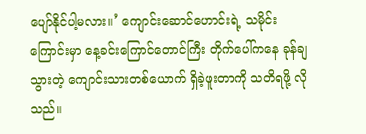ပျော်နိုင်ပါ့မလား။’ ကျောင်းဆောင်ဟောင်းရဲ့ သမိုင်းကြောင်းမှာ နေ့ခင်းကြောင်တောင်ကြီး တိုက်ပေါ်ကနေ ခုန်ချသွားတဲ့ ကျောင်းသားတစ်ယောက် ရှိခဲ့ဖူးတာကို သတိရဖို့ လိုသည်။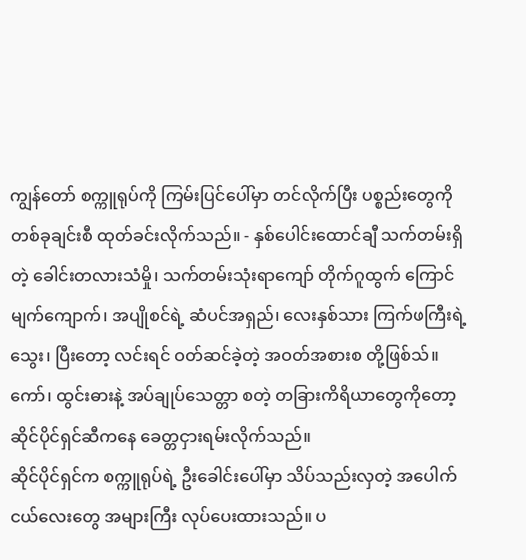ကျွန်တော် စက္ကူရုပ်ကို ကြမ်းပြင်ပေါ်မှာ တင်လိုက်ပြီး ပစ္စည်းတွေကို တစ်ခုချင်းစီ ထုတ်ခင်းလိုက်သည်။ - နှစ်ပေါင်းထောင်ချီ သက်တမ်းရှိတဲ့ ခေါင်းတလားသံမှို၊ သက်တမ်းသုံးရာကျော် တိုက်ဂူထွက် ကြောင်မျက်ကျောက်၊ အပျိုစင်ရဲ့ ဆံပင်အရှည်၊ လေးနှစ်သား ကြက်ဖကြီးရဲ့ သွေး၊ ပြီးတော့ လင်းရင် ဝတ်ဆင်ခဲ့တဲ့ အဝတ်အစားစ တို့ဖြစ်သ်။ ကော်၊ ထွင်းဓားနဲ့ အပ်ချုပ်သေတ္တာ စတဲ့ တခြားကိရိယာတွေကိုတော့ ဆိုင်ပိုင်ရှင်ဆီကနေ ခေတ္တငှားရမ်းလိုက်သည်။
ဆိုင်ပိုင်ရှင်က စက္ကူရုပ်ရဲ့ ဦးခေါင်းပေါ်မှာ သိပ်သည်းလှတဲ့ အပေါက်ငယ်လေးတွေ အများကြီး လုပ်ပေးထားသည်။ ပ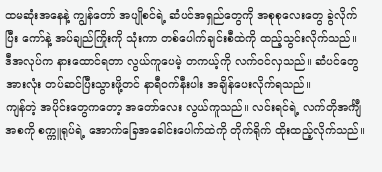ထမဆုံးအနေနဲ့ ကျွန်တော် အပျိုစင်ရဲ့ ဆံပင်အရှည်တွေကို အစုစုလေးတွေ ခွဲလိုက်ပြီး ကော်နဲ့ အပ်ချည်ကြိုးကို သုံးကာ တစ်ပေါက်ချင်းစီထဲကို ထည့်သွင်းလိုက်သည်။ ဒီအလုပ်က နားထောင်ရတာ လွယ်ကူပေမဲ့ တကယ့်ကို လက်ဝင်လှသည်။ ဆံပင်တွေ အားလုံး တပ်ဆင်ပြီးသွားဖို့တင် နာရီဝက်နီးပါး အချိန်ပေးလိုက်ရသည်။
ကျန်တဲ့ အပိုင်းတွေကတော့ အတော်လေး လွယ်ကူသည်။ လင်းရင်ရဲ့ လက်တိုအင်္ကျီအစကို စက္ကူရုပ်ရဲ့ အောက်ခြေအခေါင်းပေါက်ထဲကို တိုက်ရိုက် ထိုးထည့်လိုက်သည်။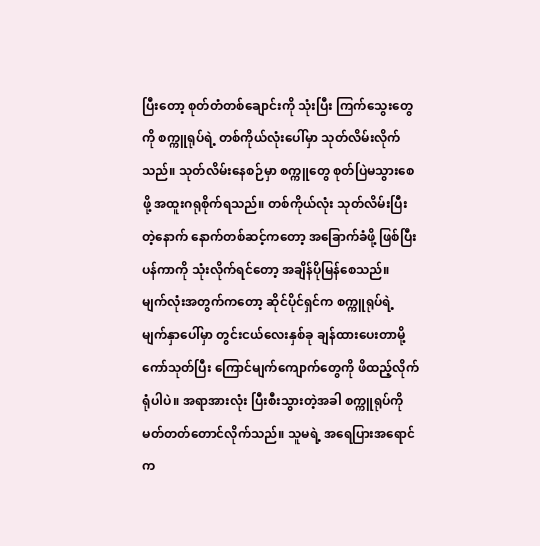ပြီးတော့ စုတ်တံတစ်ချောင်းကို သုံးပြီး ကြက်သွေးတွေကို စက္ကူရုပ်ရဲ့ တစ်ကိုယ်လုံးပေါ်မှာ သုတ်လိမ်းလိုက်သည်။ သုတ်လိမ်းနေစဉ်မှာ စက္ကူတွေ စုတ်ပြဲမသွားစေဖို့ အထူးဂရုစိုက်ရသည်။ တစ်ကိုယ်လုံး သုတ်လိမ်းပြီးတဲ့နောက် နောက်တစ်ဆင့်ကတော့ အခြောက်ခံဖို့ ဖြစ်ပြီး ပန်ကာကို သုံးလိုက်ရင်တော့ အချိန်ပိုမြန်စေသည်။
မျက်လုံးအတွက်ကတော့ ဆိုင်ပိုင်ရှင်က စက္ကူရုပ်ရဲ့ မျက်နှာပေါ်မှာ တွင်းငယ်လေးနှစ်ခု ချန်ထားပေးတာမို့ ကော်သုတ်ပြီး ကြောင်မျက်ကျောက်တွေကို ဖိထည့်လိုက်ရုံပါပဲ။ အရာအားလုံး ပြီးစီးသွားတဲ့အခါ စက္ကူရုပ်ကို မတ်တတ်တောင်လိုက်သည်။ သူမရဲ့ အရေပြားအရောင်က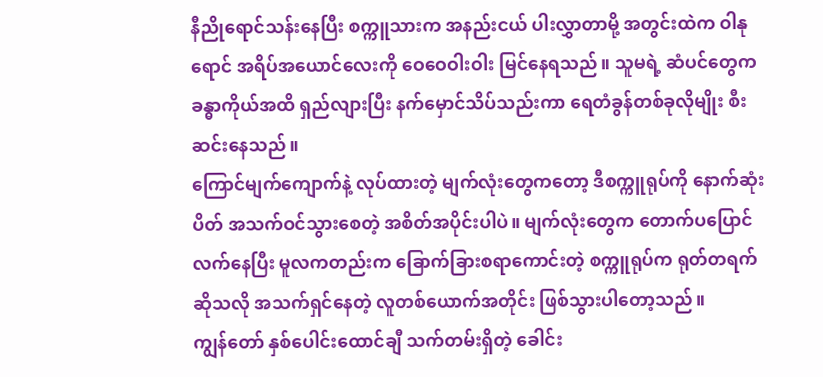နီညိုရောင်သန်းနေပြီး စက္ကူသားက အနည်းငယ် ပါးလွှာတာမို့ အတွင်းထဲက ဝါနုရောင် အရိပ်အယောင်လေးကို ဝေဝေဝါးဝါး မြင်နေရသည်။ သူမရဲ့ ဆံပင်တွေက ခန္ဓာကိုယ်အထိ ရှည်လျားပြီး နက်မှောင်သိပ်သည်းကာ ရေတံခွန်တစ်ခုလိုမျိုး စီးဆင်းနေသည်။
ကြောင်မျက်ကျောက်နဲ့ လုပ်ထားတဲ့ မျက်လုံးတွေကတော့ ဒီစက္ကူရုပ်ကို နောက်ဆုံးပိတ် အသက်ဝင်သွားစေတဲ့ အစိတ်အပိုင်းပါပဲ။ မျက်လုံးတွေက တောက်ပပြောင်လက်နေပြီး မူလကတည်းက ခြောက်ခြားစရာကောင်းတဲ့ စက္ကူရုပ်က ရုတ်တရက်ဆိုသလို အသက်ရှင်နေတဲ့ လူတစ်ယောက်အတိုင်း ဖြစ်သွားပါတော့သည်။
ကျွန်တော် နှစ်ပေါင်းထောင်ချီ သက်တမ်းရှိတဲ့ ခေါင်း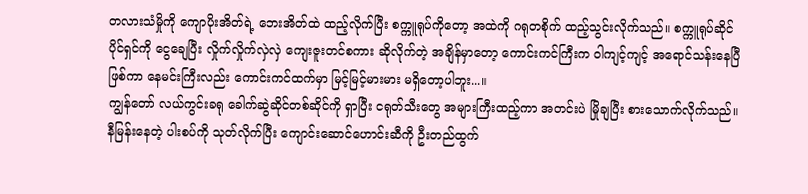တလားသံမှိုကို ကျောပိုးအိတ်ရဲ့ ဘေးအိတ်ထဲ ထည့်လိုက်ပြီး စက္ကူရုပ်ကိုတော့ အထဲကို ဂရုတစိုက် ထည့်သွင်းလိုက်သည်။ စက္ကူရုပ်ဆိုင်ပိုင်ရှင်ကို ငွေချေပြီး လှိုက်လှိုက်လှဲလှဲ ကျေးဇူးတင်စကား ဆိုလိုက်တဲ့ အချိန်မှာတော့ ကောင်းကင်ကြီးက ဝါကျင့်ကျင့် အရောင်သန်းနေပြီ ဖြစ်ကာ နေမင်းကြီးလည်း ကောင်းကင်ထက်မှာ မြင့်မြင့်မားမား မရှိတော့ပါဘူး...။
ကျွန်တော် လယ်ကွင်းခရု ခေါက်ဆွဲဆိုင်တစ်ဆိုင်ကို ရှာပြီး ငရုတ်သီးတွေ အများကြီးထည့်ကာ အတင်းပဲ မြိုချပြီး စားသောက်လိုက်သည်။ နီမြန်းနေတဲ့ ပါးစပ်ကို သုတ်လိုက်ပြီး ကျောင်းဆောင်ဟောင်းဆီကို ဦးတည်ထွက်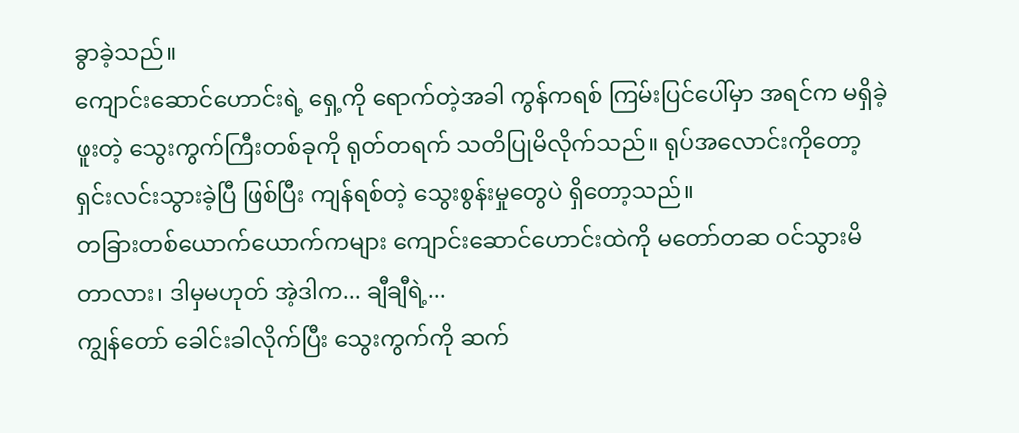ခွာခဲ့သည်။
ကျောင်းဆောင်ဟောင်းရဲ့ ရှေ့ကို ရောက်တဲ့အခါ ကွန်ကရစ် ကြမ်းပြင်ပေါ်မှာ အရင်က မရှိခဲ့ဖူးတဲ့ သွေးကွက်ကြီးတစ်ခုကို ရုတ်တရက် သတိပြုမိလိုက်သည်။ ရုပ်အလောင်းကိုတော့ ရှင်းလင်းသွားခဲ့ပြီ ဖြစ်ပြီး ကျန်ရစ်တဲ့ သွေးစွန်းမှုတွေပဲ ရှိတော့သည်။
တခြားတစ်ယောက်ယောက်ကများ ကျောင်းဆောင်ဟောင်းထဲကို မတော်တဆ ဝင်သွားမိတာလား၊ ဒါမှမဟုတ် အဲ့ဒါက... ချီချီရဲ့...
ကျွန်တော် ခေါင်းခါလိုက်ပြီး သွေးကွက်ကို ဆက်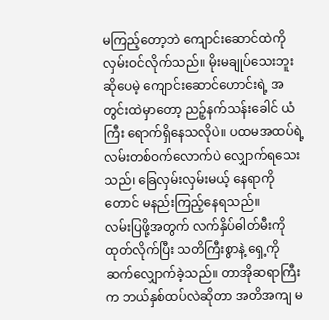မကြည့်တော့ဘဲ ကျောင်းဆောင်ထဲကို လှမ်းဝင်လိုက်သည်။ မိုးမချုပ်သေးဘူးဆိုပေမဲ့ ကျောင်းဆောင်ဟောင်းရဲ့ အတွင်းထဲမှာတော့ ညဉ့်နက်သန်းခေါင် ယံကြီး ရောက်ရှိနေသလိုပဲ။ ပထမအထပ်ရဲ့ လမ်းတစ်ဝက်လောက်ပဲ လျှောက်ရသေးသည်၊ ခြေလှမ်းလှမ်းမယ့် နေရာကိုတောင် မနည်းကြည့်နေရသည်။
လမ်းပြဖို့အတွက် လက်နှိပ်ဓါတ်မီးကို ထုတ်လိုက်ပြီး သတိကြီးစွာနဲ့ ရှေ့ကို ဆက်လျှောက်ခဲ့သည်။ တာအိုဆရာကြီးက ဘယ်နှစ်ထပ်လဲဆိုတာ အတိအကျ မ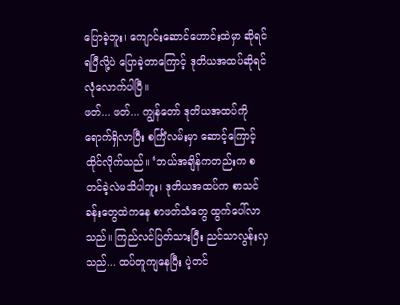ပြောခဲ့ဘူး၊ ကျောင်းဆောင်ဟောင်းထဲမှာ ဆိုရင် ရပြီလို့ပဲ ပြောခဲ့တာကြောင့် ဒုတိယအထပ်ဆိုရင် လုံလောက်ပါပြီ။
ဖတ်... ဖတ်... ကျွန်တော် ဒုတိယအထပ်ကို ရောက်ရှိလာပြီး စင်္ကြံလမ်းမှာ ဆောင့်ကြောင့်ထိုင်လိုက်သည်။ ‘ဘယ်အချိန်ကတည်းက စတင်ခဲ့လဲမသိပါဘူး၊ ဒုတိယအထပ်က စာသင်ခန်းတွေထဲကနေ စာဖတ်သံတွေ ထွက်ပေါ်လာသည်။ ကြည်လင်ပြတ်သားပြီး ညင်သာလွန်းလှသည်... ထပ်တူကျနေပြီး ပဲ့တင်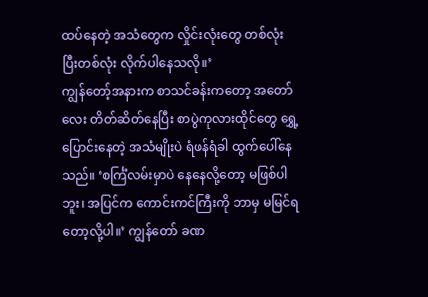ထပ်နေတဲ့ အသံတွေက လှိုင်းလုံးတွေ တစ်လုံးပြီးတစ်လုံး လိုက်ပါနေသလို။’
ကျွန်တော့်အနားက စာသင်ခန်းကတော့ အတော်လေး တိတ်ဆိတ်နေပြီး စာပွဲကုလားထိုင်တွေ ရွှေ့ပြောင်းနေတဲ့ အသံမျိုးပဲ ရံဖန်ရံခါ ထွက်ပေါ်နေသည်။ ‘စင်္ကြံလမ်းမှာပဲ နေနေလို့တော့ မဖြစ်ပါဘူး၊ အပြင်က ကောင်းကင်ကြီးကို ဘာမှ မမြင်ရတော့လို့ပါ။’ ကျွန်တော် ခဏ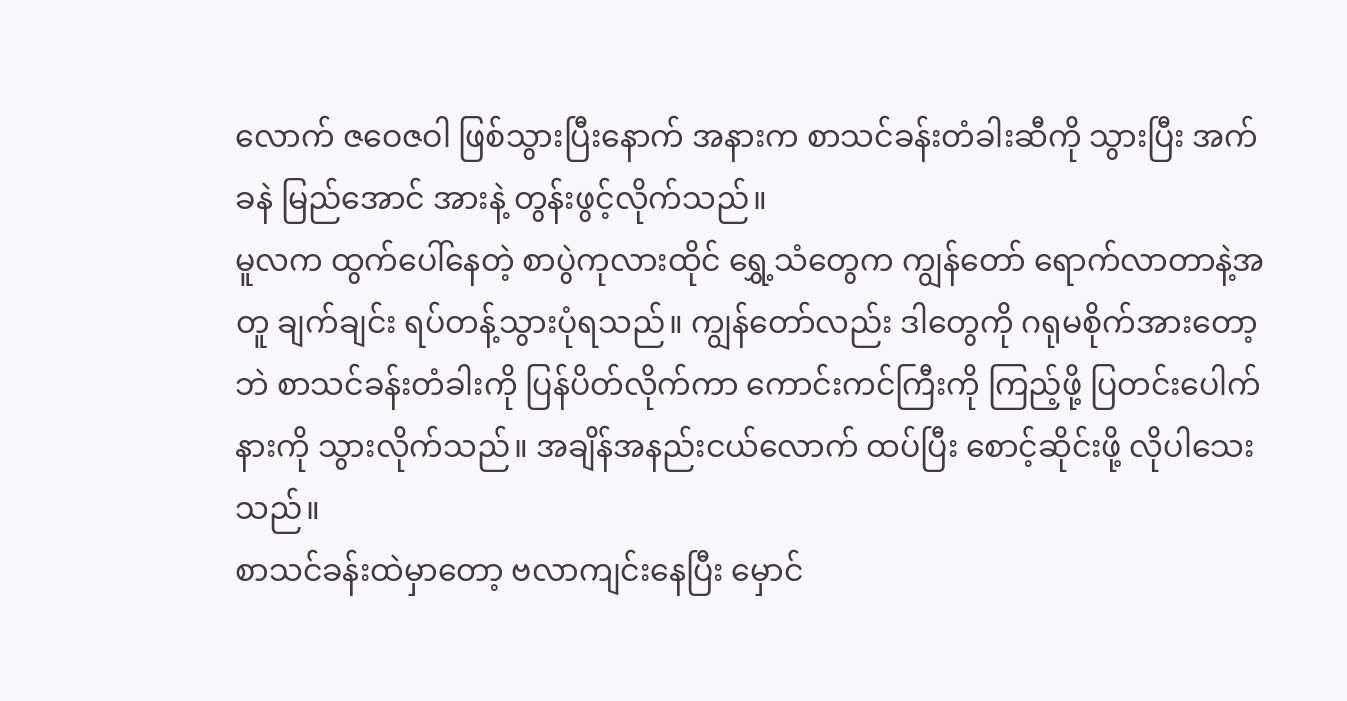လောက် ဇဝေဇဝါ ဖြစ်သွားပြီးနောက် အနားက စာသင်ခန်းတံခါးဆီကို သွားပြီး အက်ခနဲ မြည်အောင် အားနဲ့ တွန်းဖွင့်လိုက်သည်။
မူလက ထွက်ပေါ်နေတဲ့ စာပွဲကုလားထိုင် ရွှေ့သံတွေက ကျွန်တော် ရောက်လာတာနဲ့အတူ ချက်ချင်း ရပ်တန့်သွားပုံရသည်။ ကျွန်တော်လည်း ဒါတွေကို ဂရုမစိုက်အားတော့ဘဲ စာသင်ခန်းတံခါးကို ပြန်ပိတ်လိုက်ကာ ကောင်းကင်ကြီးကို ကြည့်ဖို့ ပြတင်းပေါက်နားကို သွားလိုက်သည်။ အချိန်အနည်းငယ်လောက် ထပ်ပြီး စောင့်ဆိုင်းဖို့ လိုပါသေးသည်။
စာသင်ခန်းထဲမှာတော့ ဗလာကျင်းနေပြီး မှောင်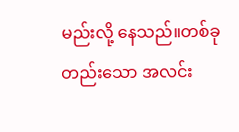မည်းလို့ နေသည်။တစ်ခုတည်းသော အလင်း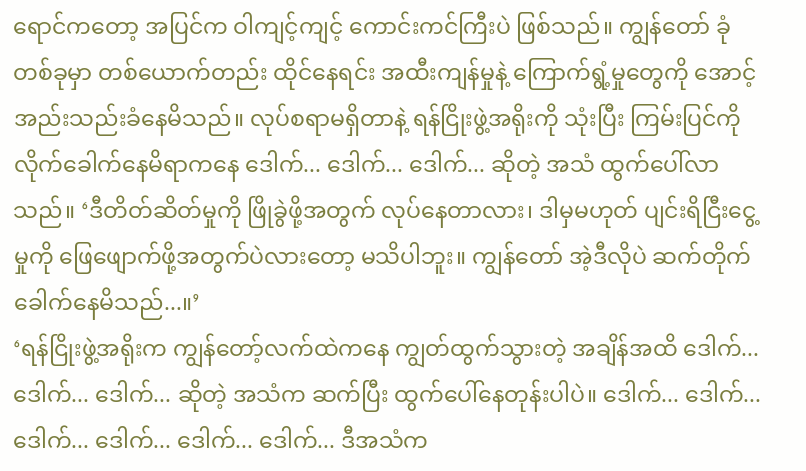ရောင်ကတော့ အပြင်က ဝါကျင့်ကျင့် ကောင်းကင်ကြီးပဲ ဖြစ်သည်။ ကျွန်တော် ခုံတစ်ခုမှာ တစ်ယောက်တည်း ထိုင်နေရင်း အထီးကျန်မှုနဲ့ ကြောက်ရွံ့မှုတွေကို အောင့်အည်းသည်းခံနေမိသည်။ လုပ်စရာမရှိတာနဲ့ ရန်ငြိုးဖွဲ့အရိုးကို သုံးပြီး ကြမ်းပြင်ကို လိုက်ခေါက်နေမိရာကနေ ဒေါက်... ဒေါက်... ဒေါက်... ဆိုတဲ့ အသံ ထွက်ပေါ်လာသည်။ ‘ဒီတိတ်ဆိတ်မှုကို ဖြိုခွဲဖို့အတွက် လုပ်နေတာလား၊ ဒါမှမဟုတ် ပျင်းရိငြီးငွေ့မှုကို ဖြေဖျောက်ဖို့အတွက်ပဲလားတော့ မသိပါဘူး။ ကျွန်တော် အဲ့ဒီလိုပဲ ဆက်တိုက် ခေါက်နေမိသည်...။’
‘ရန်ငြိုးဖွဲ့အရိုးက ကျွန်တော့်လက်ထဲကနေ ကျွတ်ထွက်သွားတဲ့ အချိန်အထိ ဒေါက်... ဒေါက်... ဒေါက်... ဆိုတဲ့ အသံက ဆက်ပြီး ထွက်ပေါ်နေတုန်းပါပဲ။ ဒေါက်... ဒေါက်... ဒေါက်... ဒေါက်... ဒေါက်... ဒေါက်... ဒီအသံက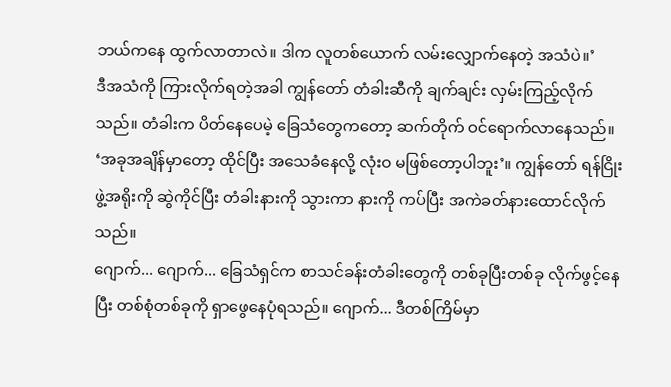ဘယ်ကနေ ထွက်လာတာလဲ။ ဒါက လူတစ်ယောက် လမ်းလျှောက်နေတဲ့ အသံပဲ။’
ဒီအသံကို ကြားလိုက်ရတဲ့အခါ ကျွန်တော် တံခါးဆီကို ချက်ချင်း လှမ်းကြည့်လိုက်သည်။ တံခါးက ပိတ်နေပေမဲ့ ခြေသံတွေကတော့ ဆက်တိုက် ဝင်ရောက်လာနေသည်။ ‘အခုအချိန်မှာတော့ ထိုင်ပြီး အသေခံနေလို့ လုံးဝ မဖြစ်တော့ပါဘူး’။ ကျွန်တော် ရန်ငြိုးဖွဲ့အရိုးကို ဆွဲကိုင်ပြီး တံခါးနားကို သွားကာ နားကို ကပ်ပြီး အကဲခတ်နားထောင်လိုက်သည်။
ဂျောက်... ဂျောက်... ခြေသံရှင်က စာသင်ခန်းတံခါးတွေကို တစ်ခုပြီးတစ်ခု လိုက်ဖွင့်နေပြီး တစ်စုံတစ်ခုကို ရှာဖွေနေပုံရသည်။ ဂျောက်... ဒီတစ်ကြိမ်မှာ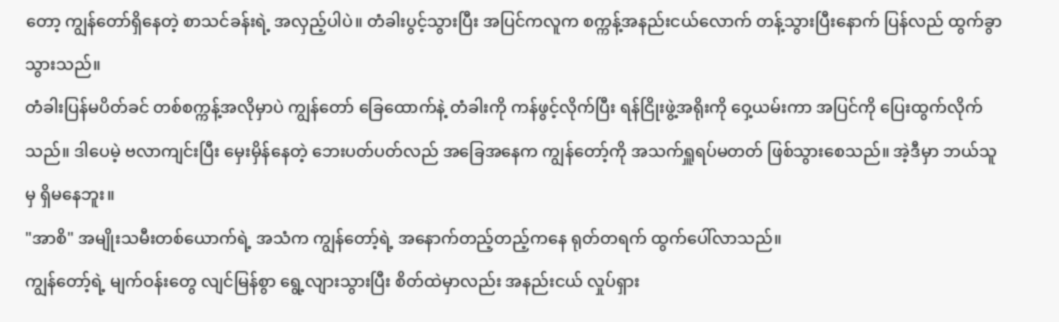တော့ ကျွန်တော်ရှိနေတဲ့ စာသင်ခန်းရဲ့ အလှည့်ပါပဲ။ တံခါးပွင့်သွားပြီး အပြင်ကလူက စက္ကန့်အနည်းငယ်လောက် တန့်သွားပြီးနောက် ပြန်လည် ထွက်ခွာသွားသည်။
တံခါးပြန်မပိတ်ခင် တစ်စက္ကန့်အလိုမှာပဲ ကျွန်တော် ခြေထောက်နဲ့ တံခါးကို ကန်ဖွင့်လိုက်ပြီး ရန်ငြိုးဖွဲ့အရိုးကို ဝှေ့ယမ်းကာ အပြင်ကို ပြေးထွက်လိုက်သည်။ ဒါပေမဲ့ ဗလာကျင်းပြီး မှေးမှိန်နေတဲ့ ဘေးပတ်ပတ်လည် အခြေအနေက ကျွန်တော့်ကို အသက်ရှူရပ်မတတ် ဖြစ်သွားစေသည်။ အဲ့ဒီမှာ ဘယ်သူမှ ရှိမနေဘူး။
"အာစိ" အမျိုးသမီးတစ်ယောက်ရဲ့ အသံက ကျွန်တော့်ရဲ့ အနောက်တည့်တည့်ကနေ ရုတ်တရက် ထွက်ပေါ်လာသည်။
ကျွန်တော့်ရဲ့ မျက်ဝန်းတွေ လျင်မြန်စွာ ရွေ့လျားသွားပြီး စိတ်ထဲမှာလည်း အနည်းငယ် လှုပ်ရှား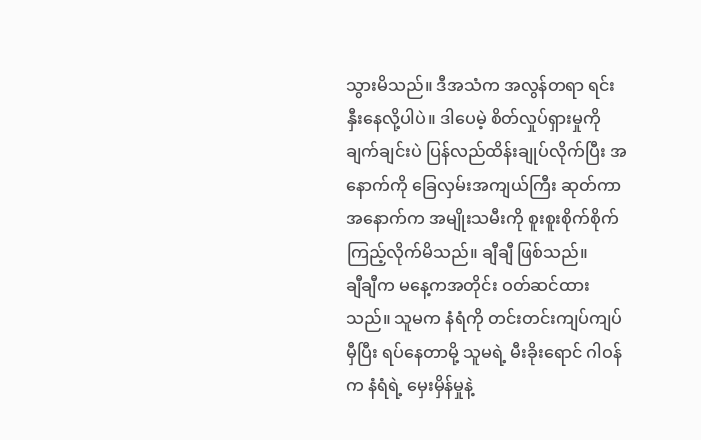သွားမိသည်။ ဒီအသံက အလွန်တရာ ရင်းနှီးနေလို့ပါပဲ။ ဒါပေမဲ့ စိတ်လှုပ်ရှားမှုကို ချက်ချင်းပဲ ပြန်လည်ထိန်းချုပ်လိုက်ပြီး အနောက်ကို ခြေလှမ်းအကျယ်ကြီး ဆုတ်ကာ အနောက်က အမျိုးသမီးကို စူးစူးစိုက်စိုက် ကြည့်လိုက်မိသည်။ ချီချီ ဖြစ်သည်။
ချီချီက မနေ့ကအတိုင်း ဝတ်ဆင်ထားသည်။ သူမက နံရံကို တင်းတင်းကျပ်ကျပ် မှီပြီး ရပ်နေတာမို့ သူမရဲ့ မီးခိုးရောင် ဂါဝန်က နံရံရဲ့ မှေးမှိန်မှုနဲ့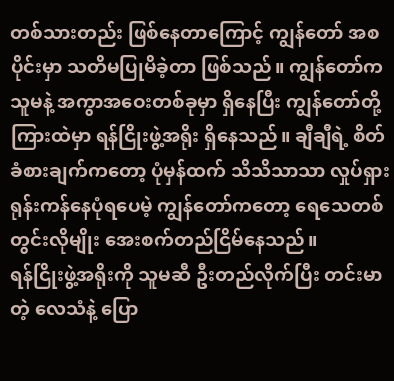တစ်သားတည်း ဖြစ်နေတာကြောင့် ကျွန်တော် အစပိုင်းမှာ သတိမပြုမိခဲ့တာ ဖြစ်သည်။ ကျွန်တော်က သူမနဲ့ အကွာအဝေးတစ်ခုမှာ ရှိနေပြီး ကျွန်တော်တို့ ကြားထဲမှာ ရန်ငြိုးဖွဲ့အရိုး ရှိနေသည်။ ချီချီရဲ့ စိတ်ခံစားချက်ကတော့ ပုံမှန်ထက် သိသိသာသာ လှုပ်ရှားရုန်းကန်နေပုံရပေမဲ့ ကျွန်တော်ကတော့ ရေသေတစ်တွင်းလိုမျိုး အေးစက်တည်ငြိမ်နေသည်။
ရန်ငြိုးဖွဲ့အရိုးကို သူမဆီ ဦးတည်လိုက်ပြီး တင်းမာတဲ့ လေသံနဲ့ ပြော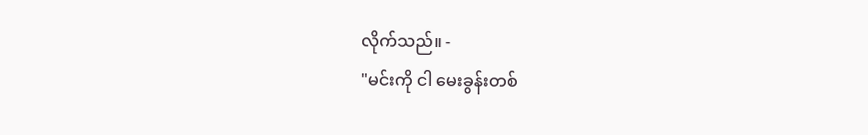လိုက်သည်။ -
"မင်းကို ငါ မေးခွန်းတစ်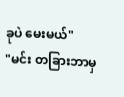ခုပဲ မေးမယ်"
"မင်း တခြားဘာမှ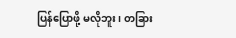ပြန်ပြောဖို့ မလိုဘူး၊ တခြား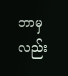ဘာမှလည်း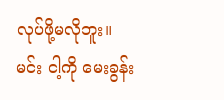လုပ်ဖို့မလိုဘူး။ မင်း ငါ့ကို မေးခွန်း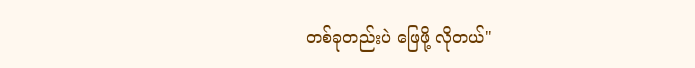တစ်ခုတည်းပဲ ဖြေဖို့ လိုတယ်"